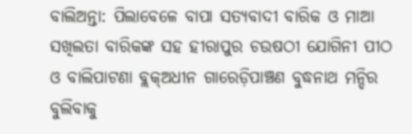ବାଲିଅନ୍ତା: ପିଲାବେଳେ ବାପା ସତ୍ୟବାଦୀ ବାରିକ ଓ ମାଆ ସଖିଲତା ବାରିକଙ୍କ ସହ ହୀରାପୁର ଚଉଷଠୀ ଯୋଗିନୀ ପୀଠ ଓ ବାଲିପାଟଣା ବ୍ଲକ୍ଅଧୀନ ଗାରେଡ଼ିପାଞ୍ଚଣ ବୁଦ୍ଧନାଥ ମନ୍ଦିର ବୁଲିବାକୁ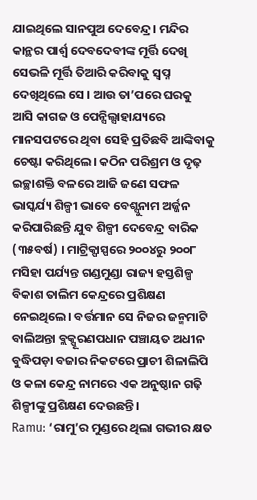ଯାଇଥିଲେ ସାନପୁଅ ଦେବେନ୍ଦ୍ର। ମନ୍ଦିର କାନ୍ଥର ପାର୍ଶ୍ବ ଦେବଦେବୀଙ୍କ ମୂର୍ତ୍ତି ଦେଖି ସେଭଳି ମୂର୍ତ୍ତି ତିଆରି କରିବାକୁ ସ୍ବପ୍ନ ଦେଖିଥିଲେ ସେ । ଆଉ ତା’ପରେ ଘରକୁ ଆସି କାଗଜ ଓ ପେନ୍ସିଲ୍ସାହାଯ୍ୟରେ ମାନସପଟରେ ଥିବା ସେହି ପ୍ରତିଛବି ଆଙ୍କିବାକୁ ଚେଷ୍ଟା କରିଥିଲେ। କଠିନ ପରିଶ୍ରମ ଓ ଦୃଢ଼ ଇଚ୍ଛାଶକ୍ତି ବଳରେ ଆଜି ଜଣେ ସଫଳ ଭାସ୍କର୍ଯ୍ୟ ଶିଳ୍ପୀ ଭାବେ ବେଶ୍ସୁନାମ ଅର୍ଜ୍ଜନ କରିପାରିଛନ୍ତି ଯୁବ ଶିଳ୍ପୀ ଦେବେନ୍ଦ୍ର ବାରିକ (୩୫ବର୍ଷ) । ମାଟ୍ରିକ୍ପାସ୍ପରେ ୨୦୦୪ରୁ ୨୦୦୮ ମସିହା ପର୍ଯ୍ୟନ୍ତ ଗଣ୍ଡମୁଣ୍ଡା ରାଜ୍ୟ ହସ୍ତଶିଳ୍ପ ବିକାଶ ତାଲିମ କେନ୍ଦ୍ରରେ ପ୍ରଶିକ୍ଷଣ ନେଇଥିଲେ। ବର୍ତ୍ତମାନ ସେ ନିଜର ଜନ୍ମମାଟି ବାଲିଅନ୍ତା ବ୍ଲକ୍ପୂରଣପଧାନ ପଞ୍ଚାୟତ ଅଧୀନ ବୁଦ୍ଧିପଡ଼ା ବଜାର ନିକଟରେ ପ୍ରାଚୀ ଶିଳାଲିପି ଓ କଳା କେନ୍ଦ୍ର ନାମରେ ଏକ ଅନୁଷ୍ଠାନ ଗଢ଼ି ଶିଳ୍ପୀଙ୍କୁ ପ୍ରଶିକ୍ଷଣ ଦେଉଛନ୍ତି।
Ramu: ‘ରାମୁ’ର ମୁଣ୍ଡରେ ଥିଲା ଗଭୀର କ୍ଷତ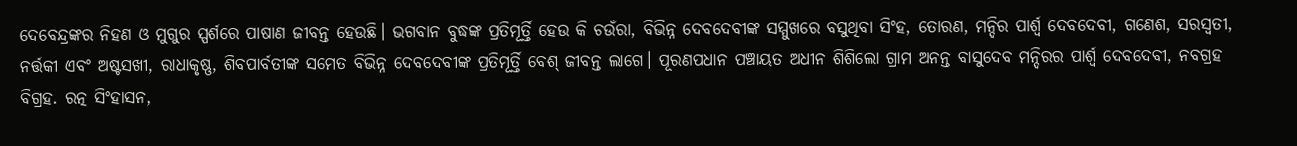ଦେବେନ୍ଦ୍ରଙ୍କର ନିହଣ ଓ ମୁଗୁର ସ୍ପର୍ଶରେ ପାଷାଣ ଜୀବନ୍ତ ହେଉଛି। ଭଗବାନ ବୁଦ୍ଧଙ୍କ ପ୍ରତିମୂର୍ତ୍ତି ହେଉ କି ଚଉଁରା, ବିଭିନ୍ନ ଦେବଦେବୀଙ୍କ ସମ୍ମୁଖରେ ବସୁଥିବା ସିଂହ, ତୋରଣ, ମନ୍ଦିର ପାର୍ଶ୍ବ ଦେବଦେବୀ, ଗଣେଶ, ସରସ୍ବତୀ, ନର୍ତ୍ତକୀ ଏବଂ ଅଷ୍ଟସଖୀ, ରାଧାକୃଷ୍ଣ, ଶିବପାର୍ବତୀଙ୍କ ସମେତ ବିଭିନ୍ନ ଦେବଦେବୀଙ୍କ ପ୍ରତିମୂର୍ତ୍ତି ବେଶ୍ ଜୀବନ୍ତ ଲାଗେ। ପୂରଣପଧାନ ପଞ୍ଚାୟତ ଅଧୀନ ଶିଶିଲୋ ଗ୍ରାମ ଅନନ୍ତ ବାସୁଦେବ ମନ୍ଦିରର ପାର୍ଶ୍ବ ଦେବଦେବୀ, ନବଗ୍ରହ ବିଗ୍ରହ. ରତ୍ନ ସିଂହାସନ,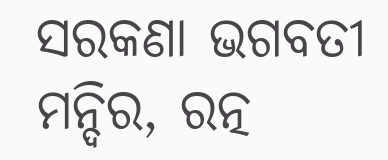ସରକଣା ଭଗବତୀ ମନ୍ଦିର, ରତ୍ନ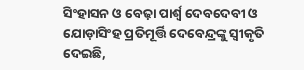ସିଂହାସନ ଓ ବେଢ଼ା ପାର୍ଶ୍ବ ଦେବଦେବୀ ଓ ଯୋଡ଼ାସିଂହ ପ୍ରତିମୂର୍ତ୍ତି ଦେବେନ୍ଦ୍ରଙ୍କୁ ସ୍ବୀକୃତି ଦେଇଛି,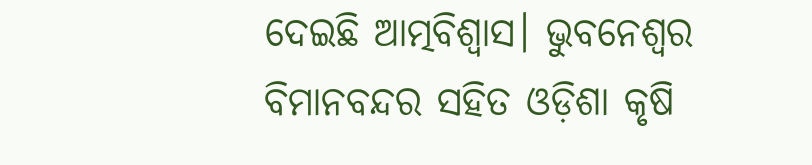ଦେଇଛି ଆତ୍ମବିଶ୍ବାସ। ଭୁବନେଶ୍ବର ବିମାନବନ୍ଦର ସହିତ ଓଡ଼ିଶା କୃଷି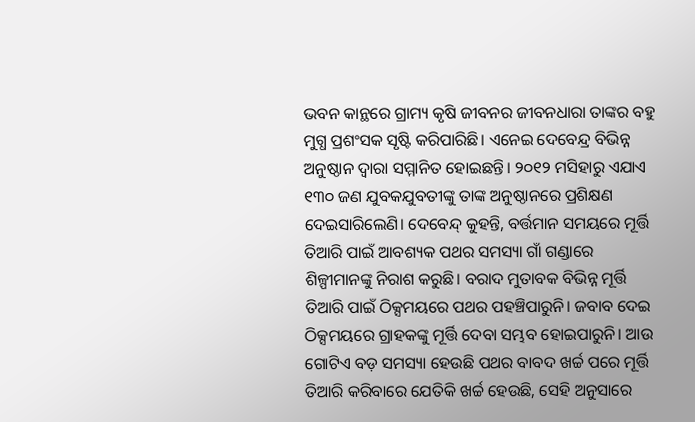ଭବନ କାନ୍ଥରେ ଗ୍ରାମ୍ୟ କୃଷି ଜୀବନର ଜୀବନଧାରା ତାଙ୍କର ବହୁ ମୁଗ୍ଧ ପ୍ରଶଂସକ ସୃଷ୍ଟି କରିପାରିଛି। ଏନେଇ ଦେବେନ୍ଦ୍ର ବିଭିନ୍ନ ଅନୁଷ୍ଠାନ ଦ୍ବାରା ସମ୍ମାନିତ ହୋଇଛନ୍ତି। ୨୦୧୨ ମସିହାରୁ ଏଯାଏ ୧୩୦ ଜଣ ଯୁବକଯୁବତୀଙ୍କୁ ତାଙ୍କ ଅନୁଷ୍ଠାନରେ ପ୍ରଶିକ୍ଷଣ ଦେଇସାରିଲେଣି। ଦେବେନ୍ଦ୍ କୁହନ୍ତି, ବର୍ତ୍ତମାନ ସମୟରେ ମୂର୍ତ୍ତି ତିଆରି ପାଇଁ ଆବଶ୍ୟକ ପଥର ସମସ୍ୟା ଗାଁ ଗଣ୍ଡାରେ ଶିଳ୍ପୀମାନଙ୍କୁ ନିରାଶ କରୁଛି। ବରାଦ ମୁତାବକ ବିଭିନ୍ନ ମୂର୍ତ୍ତି ତିଆରି ପାଇଁ ଠିକ୍ସମୟରେ ପଥର ପହଞ୍ଚିପାରୁନି। ଜବାବ ଦେଇ ଠିକ୍ସମୟରେ ଗ୍ରାହକଙ୍କୁ ମୂର୍ତ୍ତି ଦେବା ସମ୍ଭବ ହୋଇପାରୁନି। ଆଉ ଗୋଟିଏ ବଡ଼ ସମସ୍ୟା ହେଉଛି ପଥର ବାବଦ ଖର୍ଚ୍ଚ ପରେ ମୂର୍ତ୍ତି ତିଆରି କରିବାରେ ଯେତିକି ଖର୍ଚ୍ଚ ହେଉଛି, ସେହି ଅନୁସାରେ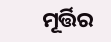ମୂର୍ତ୍ତିର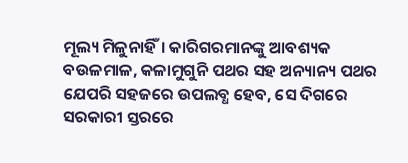ମୂଲ୍ୟ ମିଳୁନାହିଁ। କାରିଗରମାନଙ୍କୁ ଆବଶ୍ୟକ ବଉଳମାଳ, କଳାମୁଗୁନି ପଥର ସହ ଅନ୍ୟାନ୍ୟ ପଥର ଯେପରି ସହଜରେ ଉପଲବ୍ଧ ହେବ, ସେ ଦିଗରେ ସରକାରୀ ସ୍ତରରେ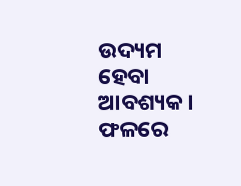ଉଦ୍ୟମ ହେବା ଆବଶ୍ୟକ। ଫଳରେ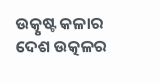ଉତ୍କୃଷ୍ଟ କଳାର ଦେଶ ଉତ୍କଳର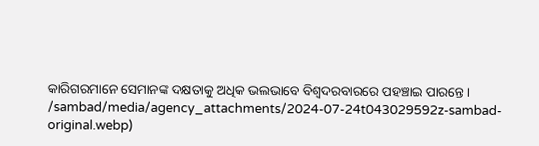କାରିଗରମାନେ ସେମାନଙ୍କ ଦକ୍ଷତାକୁ ଅଧିକ ଭଲଭାବେ ବିଶ୍ବଦରବାରରେ ପହଞ୍ଚାଇ ପାରନ୍ତେ।
/sambad/media/agency_attachments/2024-07-24t043029592z-sambad-original.webp)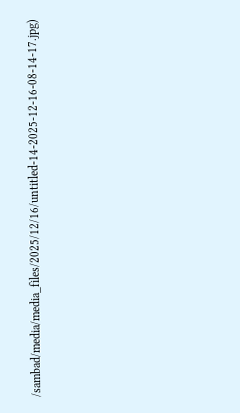/sambad/media/media_files/2025/12/16/untitled-14-2025-12-16-08-14-17.jpg)